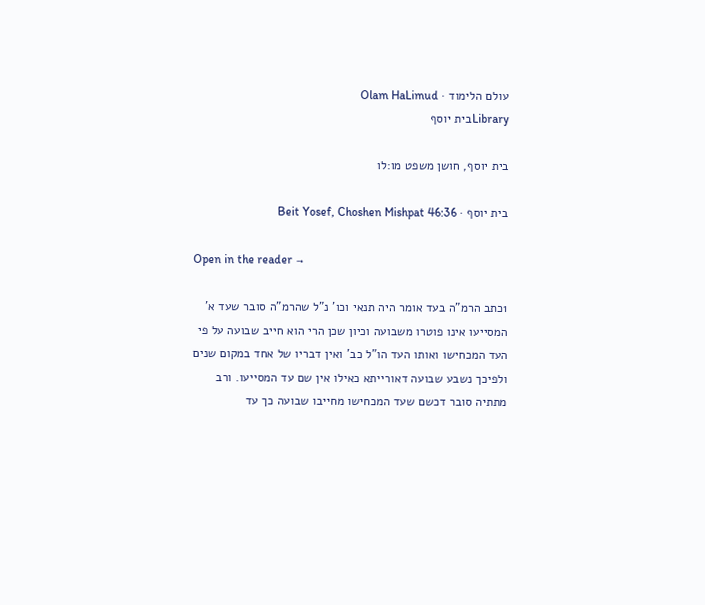עולם הלימוד · Olam HaLimud
Libraryבית יוסף

בית יוסף, חושן משפט מו:לו

בית יוסף · Beit Yosef, Choshen Mishpat 46:36

Open in the reader →

1כתב הרמ"ה בעד אומר היה תנאי וכו' נ"ל שהרמ"ה סובר שעד א' המסייעו אינו פוטרו משבועה וכיון שכן הרי הוא חייב שבועה על פי העד המכחישו ואותו העד הו"ל כב' ואין דבריו של אחד במקום שנים ולפיכך נשבע שבועה דאורייתא כאילו אין שם עד המסייעו. ורב מתתיה סובר דכשם שעד המכחישו מחייבו שבועה כך עד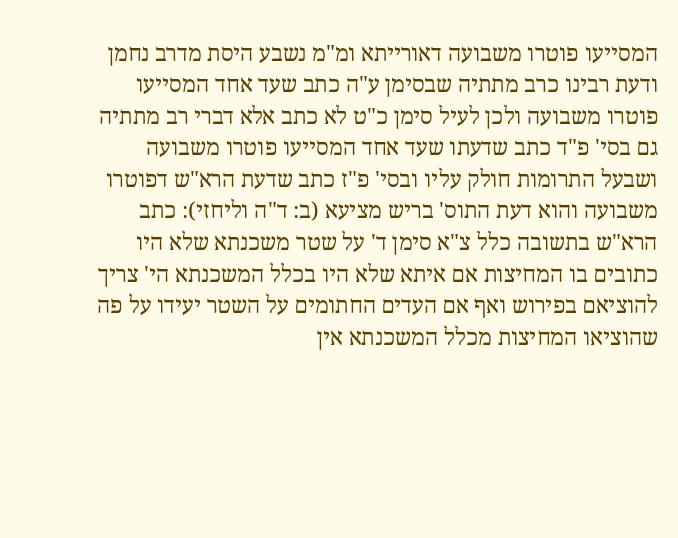המסייעו פוטרו משבועה דאורייתא ומ"מ נשבע היסת מדרב נחמן ודעת רבינו כרב מתתיה שבסימן ע"ה כתב שעד אחד המסייעו פוטרו משבועה ולכן לעיל סימן כ"ט לא כתב אלא דברי רב מתתיה גם בסי' פ"ד כתב שדעתו שעד אחד המסייעו פוטרו משבועה ושבעל התרומות חולק עליו ובסי' פ"ז כתב שדעת הרא"ש דפוטרו משבועה והוא דעת התוס' בריש מציעא (ב: ד"ה וליחזי): כתב הרא"ש בתשובה כלל צ"א סימן ד' על שטר משכנתא שלא היו כתובים בו המחיצות אם איתא שלא היו בכלל המשכנתא הי' צריך להוציאם בפירוש ואף אם העדים החתומים על השטר יעידו על פה שהוציאו המחיצות מכלל המשכנתא אין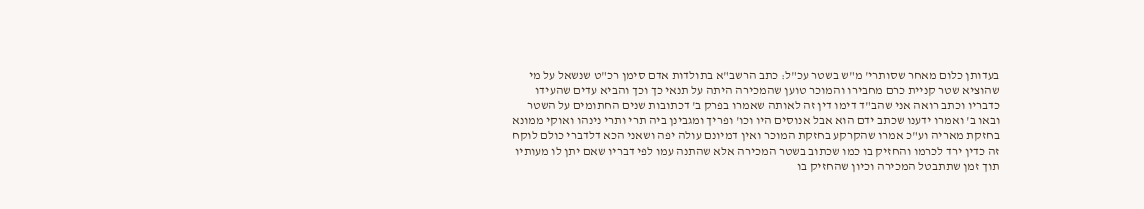בעדותן כלום מאחר שסותרי' מ"ש בשטר עכ"ל: כתב הרשב"א בתולדות אדם סימן רכ"ט שנשאל על מי שהוציא שטר קניית כרם מחבירו והמוכר טוען שהמכירה היתה על תנאי כך וכך והביא עדים שהעידו כדבריו וכתב רואה אני שהב"ד דימו דין זה לאותה שאמרו בפרק ב' דכתובות שנים החתומים על השטר ובאו ב' ואמרו ידענו שכתב ידם הוא אבל אנוסים היו וכו' ופריך ומגבינן ביה תרי ותרי נינהו ואוקי ממונא בחזקת מאריה וע"כ אמרו שהקרקע בחזקת המוכר ואין דמיונם עולה יפה ושאני הכא דלדברי כולם לוקח זה כדין ירד לכרמו והחזיק בו כמו שכתוב בשטר המכירה אלא שהתנה עמו לפי דבריו שאם יתן לו מעותיו תוך זמן שתתבטל המכירה וכיון שהחזיק בו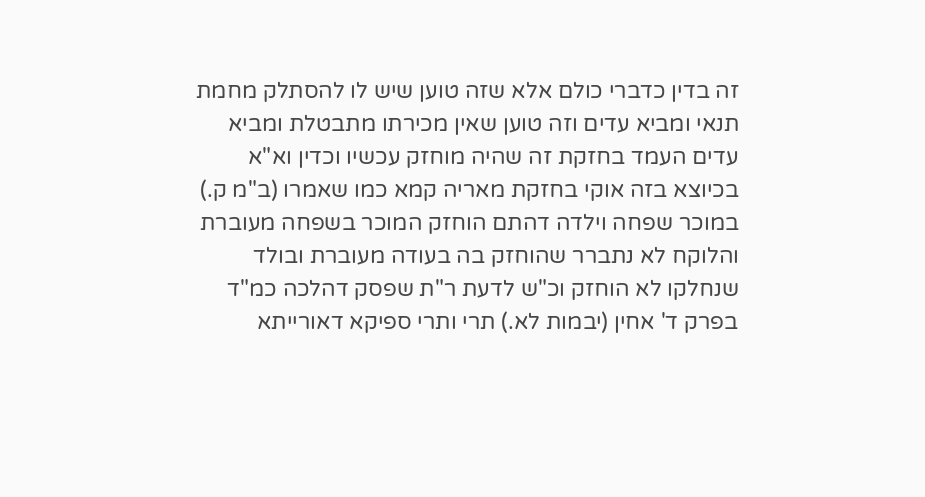זה בדין כדברי כולם אלא שזה טוען שיש לו להסתלק מחמת תנאי ומביא עדים וזה טוען שאין מכירתו מתבטלת ומביא עדים העמד בחזקת זה שהיה מוחזק עכשיו וכדין וא"א בכיוצא בזה אוקי בחזקת מאריה קמא כמו שאמרו (ב"מ ק.) במוכר שפחה וילדה דהתם הוחזק המוכר בשפחה מעוברת והלוקח לא נתברר שהוחזק בה בעודה מעוברת ובולד שנחלקו לא הוחזק וכ"ש לדעת ר"ת שפסק דהלכה כמ"ד בפרק ד' אחין (יבמות לא.) תרי ותרי ספיקא דאורייתא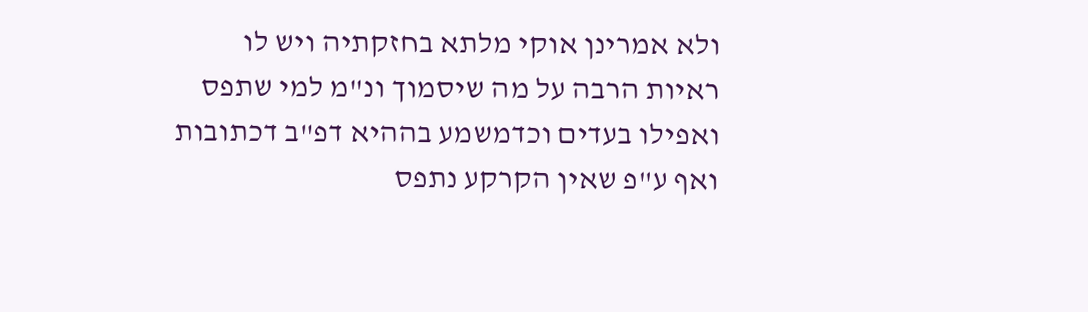ולא אמרינן אוקי מלתא בחזקתיה ויש לו ראיות הרבה על מה שיסמוך ונ"מ למי שתפס ואפילו בעדים וכדמשמע בההיא דפ"ב דכתובות ואף ע"פ שאין הקרקע נתפס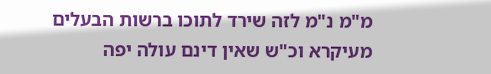מ"מ נ"מ לזה שירד לתוכו ברשות הבעלים מעיקרא וכ"ש שאין דינם עולה יפה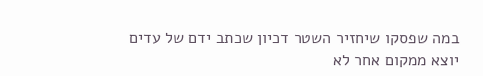במה שפסקו שיחזיר השטר דכיון שכתב ידם של עדים יוצא ממקום אחר לא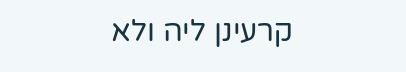קרעינן ליה ולא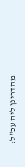מהדרינן ליה עכ"ל: